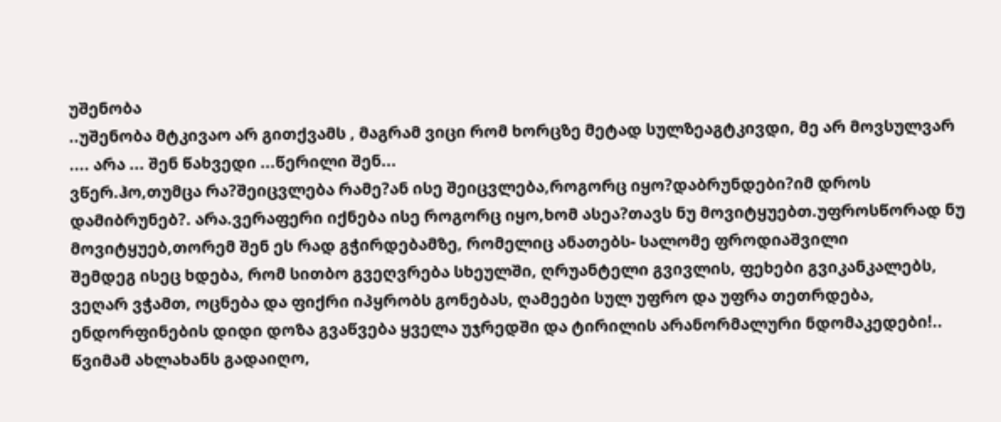უშენობა
..უშენობა მტკივაო არ გითქვამს , მაგრამ ვიცი რომ ხორცზე მეტად სულზეაგტკივდი, მე არ მოვსულვარ .... არა ... შენ წახვედი ...წერილი შენ...
ვწერ.ჰო,თუმცა რა?შეიცვლება რამე?ან ისე შეიცვლება,როგორც იყო?დაბრუნდები?იმ დროს დამიბრუნებ?. არა.ვერაფერი იქნება ისე როგორც იყო,ხომ ასეა?თავს ნუ მოვიტყუებთ.უფროსწორად ნუ მოვიტყუებ,თორემ შენ ეს რად გჭირდებამზე, რომელიც ანათებს- სალომე ფროდიაშვილი
შემდეგ ისეც ხდება, რომ სითბო გვეღვრება სხეულში, ღრუანტელი გვივლის, ფეხები გვიკანკალებს, ვეღარ ვჭამთ, ოცნება და ფიქრი იპყრობს გონებას, ღამეები სულ უფრო და უფრა თეთრდება, ენდორფინების დიდი დოზა გვაწვება ყველა უჯრედში და ტირილის არანორმალური ნდომაკედები!..
წვიმამ ახლახანს გადაიღო,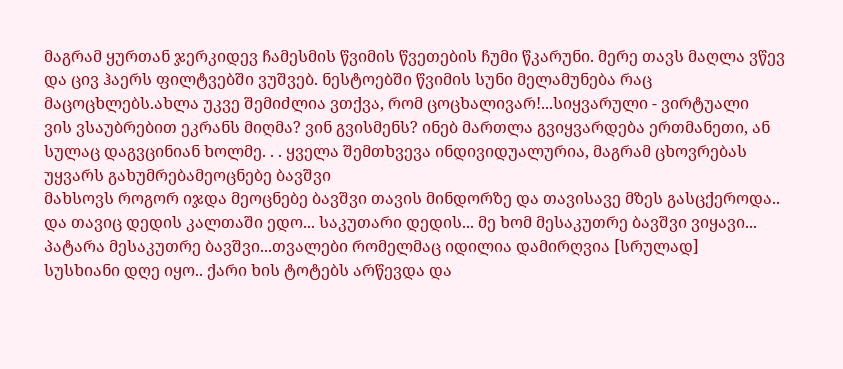მაგრამ ყურთან ჯერკიდევ ჩამესმის წვიმის წვეთების ჩუმი წკარუნი. მერე თავს მაღლა ვწევ და ცივ ჰაერს ფილტვებში ვუშვებ. ნესტოებში წვიმის სუნი მელამუნება რაც მაცოცხლებს.ახლა უკვე შემიძლია ვთქვა, რომ ცოცხალივარ!...სიყვარული - ვირტუალი
ვის ვსაუბრებით ეკრანს მიღმა? ვინ გვისმენს? ინებ მართლა გვიყვარდება ერთმანეთი, ან სულაც დაგვცინიან ხოლმე. . . ყველა შემთხვევა ინდივიდუალურია, მაგრამ ცხოვრებას უყვარს გახუმრებამეოცნებე ბავშვი
მახსოვს როგორ იჯდა მეოცნებე ბავშვი თავის მინდორზე და თავისავე მზეს გასცქეროდა.. და თავიც დედის კალთაში ედო... საკუთარი დედის... მე ხომ მესაკუთრე ბავშვი ვიყავი... პატარა მესაკუთრე ბავშვი...თვალები რომელმაც იდილია დამირღვია [სრულად]
სუსხიანი დღე იყო.. ქარი ხის ტოტებს არწევდა და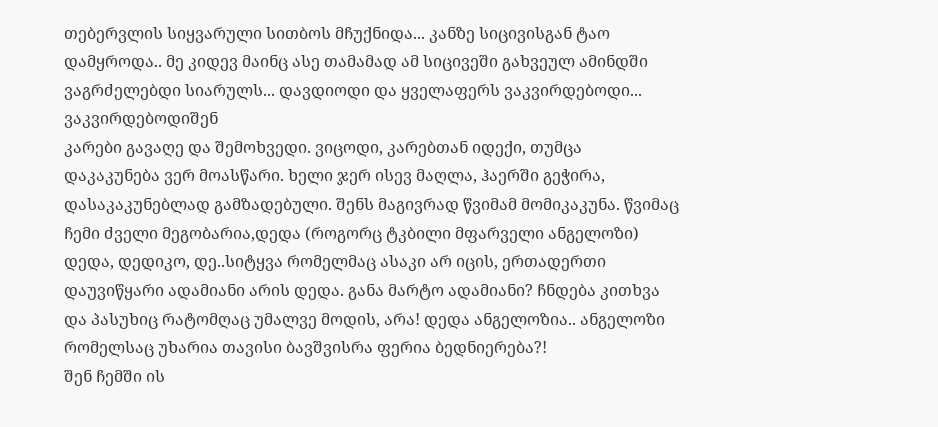თებერვლის სიყვარული სითბოს მჩუქნიდა... კანზე სიცივისგან ტაო დამყროდა.. მე კიდევ მაინც ასე თამამად ამ სიცივეში გახვეულ ამინდში ვაგრძელებდი სიარულს... დავდიოდი და ყველაფერს ვაკვირდებოდი... ვაკვირდებოდიშენ
კარები გავაღე და შემოხვედი. ვიცოდი, კარებთან იდექი, თუმცა დაკაკუნება ვერ მოასწარი. ხელი ჯერ ისევ მაღლა, ჰაერში გეჭირა, დასაკაკუნებლად გამზადებული. შენს მაგივრად წვიმამ მომიკაკუნა. წვიმაც ჩემი ძველი მეგობარია,დედა (როგორც ტკბილი მფარველი ანგელოზი)
დედა, დედიკო, დე..სიტყვა რომელმაც ასაკი არ იცის, ერთადერთი დაუვიწყარი ადამიანი არის დედა. განა მარტო ადამიანი? ჩნდება კითხვა და პასუხიც რატომღაც უმალვე მოდის, არა! დედა ანგელოზია.. ანგელოზი რომელსაც უხარია თავისი ბავშვისრა ფერია ბედნიერება?!
შენ ჩემში ის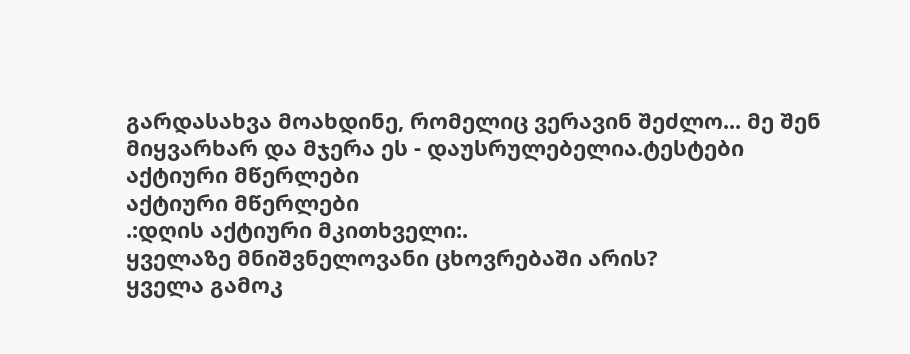გარდასახვა მოახდინე, რომელიც ვერავინ შეძლო... მე შენ მიყვარხარ და მჯერა ეს - დაუსრულებელია.ტესტები
აქტიური მწერლები
აქტიური მწერლები
.:დღის აქტიური მკითხველი:.
ყველაზე მნიშვნელოვანი ცხოვრებაში არის?
ყველა გამოკ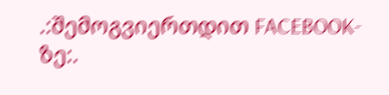.:შემოგვიერთდით FACEBOOK-ზე:.